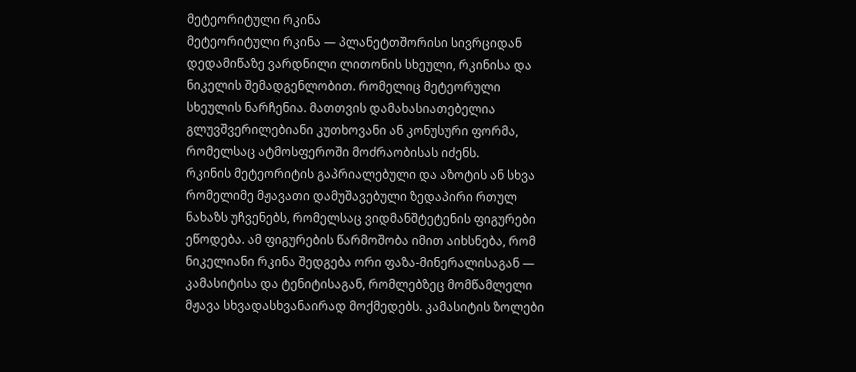მეტეორიტული რკინა
მეტეორიტული რკინა — პლანეტთშორისი სივრციდან დედამიწაზე ვარდნილი ლითონის სხეული, რკინისა და ნიკელის შემადგენლობით. რომელიც მეტეორული სხეულის ნარჩენია. მათთვის დამახასიათებელია გლუვშვერილებიანი კუთხოვანი ან კონუსური ფორმა, რომელსაც ატმოსფეროში მოძრაობისას იძენს.
რკინის მეტეორიტის გაპრიალებული და აზოტის ან სხვა რომელიმე მჟავათი დამუშავებული ზედაპირი რთულ ნახაზს უჩვენებს, რომელსაც ვიდმანშტეტენის ფიგურები ეწოდება. ამ ფიგურების წარმოშობა იმით აიხსნება, რომ ნიკელიანი რკინა შედგება ორი ფაზა-მინერალისაგან — კამასიტისა და ტენიტისაგან, რომლებზეც მომწამლელი მჟავა სხვადასხვანაირად მოქმედებს. კამასიტის ზოლები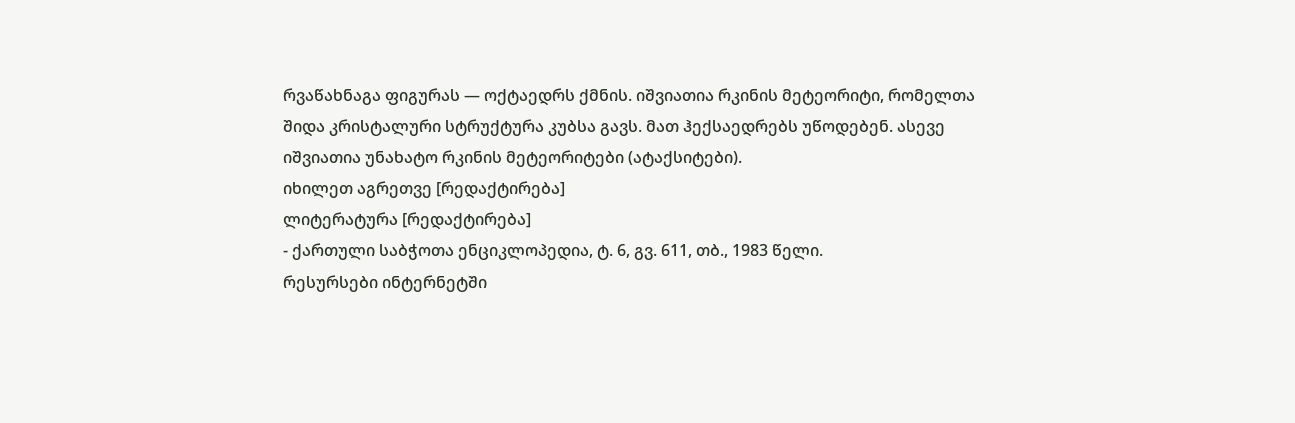რვაწახნაგა ფიგურას — ოქტაედრს ქმნის. იშვიათია რკინის მეტეორიტი, რომელთა შიდა კრისტალური სტრუქტურა კუბსა გავს. მათ ჰექსაედრებს უწოდებენ. ასევე იშვიათია უნახატო რკინის მეტეორიტები (ატაქსიტები).
იხილეთ აგრეთვე [რედაქტირება]
ლიტერატურა [რედაქტირება]
- ქართული საბჭოთა ენციკლოპედია, ტ. 6, გვ. 611, თბ., 1983 წელი.
რესურსები ინტერნეტში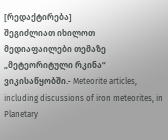[რედაქტირება]
შეგიძლიათ იხილოთ მედიაფაილები თემაზე „მეტეორიტული რკინა“ ვიკისაწყობში.- Meteorite articles, including discussions of iron meteorites, in Planetary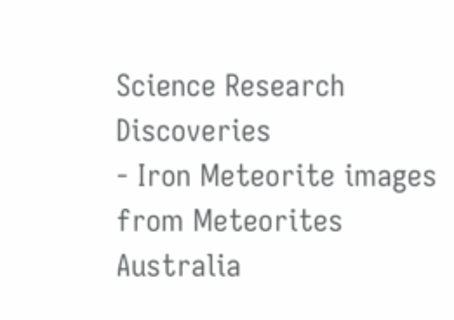Science Research Discoveries
- Iron Meteorite images from Meteorites Australia